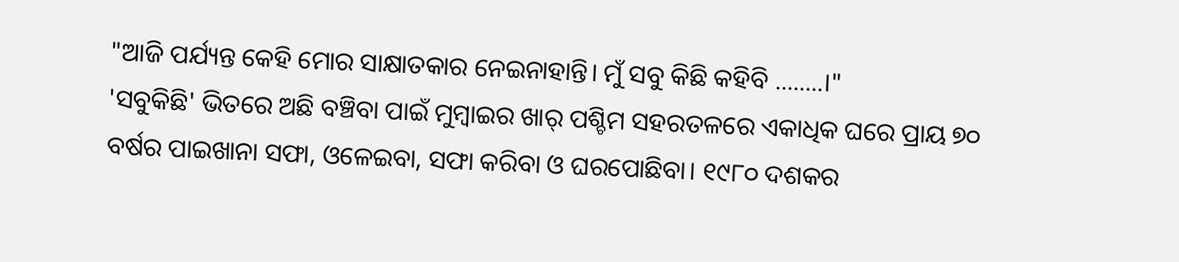"ଆଜି ପର୍ଯ୍ୟନ୍ତ କେହି ମୋର ସାକ୍ଷାତକାର ନେଇନାହାନ୍ତି। ମୁଁ ସବୁ କିଛି କହିବି ........।"
'ସବୁକିଛି' ଭିତରେ ଅଛି ବଞ୍ଚିବା ପାଇଁ ମୁମ୍ବାଇର ଖାର୍ ପଶ୍ଚିମ ସହରତଳରେ ଏକାଧିକ ଘରେ ପ୍ରାୟ ୭୦ ବର୍ଷର ପାଇଖାନା ସଫା, ଓଳେଇବା, ସଫା କରିବା ଓ ଘରପୋଛିବା। ୧୯୮୦ ଦଶକର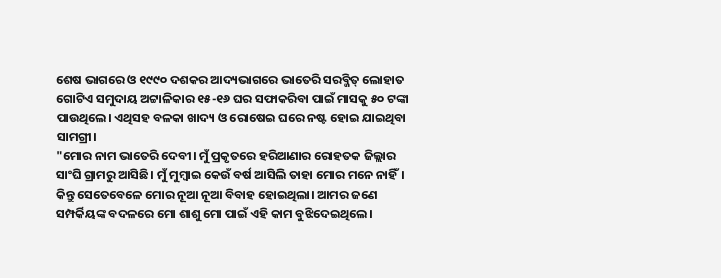ଶେଷ ଭାଗରେ ଓ ୧୯୯୦ ଦଶକର ଆଦ୍ୟଭାଗରେ ଭାତେରି ସରବ୍ଜିତ୍ ଲୋହାତ ଗୋଟିଏ ସମୁଦାୟ ଅଟ୍ଟାଳିକାର ୧୫-୧୬ ଘର ସଫାକରିବା ପାଇଁ ମାସକୁ ୫୦ ଟଙ୍କା ପାଉଥିଲେ। ଏଥିସହ ବଳକା ଖାଦ୍ୟ ଓ ରୋଷେଇ ଘରେ ନଷ୍ଟ ହୋଇ ଯାଇଥିବା ସାମଗ୍ରୀ।
"ମୋର ନାମ ଭାତେରି ଦେବୀ। ମୁଁ ପ୍ରକୃତରେ ହରିଆଣାର ରୋହତକ ଜିଲ୍ଲାର ସାଂଘି ଗ୍ରାମରୁ ଆସିଛି। ମୁଁ ମୁମ୍ବାଇ କେଉଁ ବର୍ଷ ଆସିଲି ତାହା ମୋର ମନେ ନାହିଁ। କିନ୍ତୁ ସେତେବେଳେ ମୋର ନୂଆ ନୂଆ ବିବାହ ହୋଇଥିଲା। ଆମର ଜଣେ ସମ୍ପର୍କିୟଙ୍କ ବଦଳରେ ମୋ ଶାଶୁ ମୋ ପାଇଁ ଏହି କାମ ବୁଝିଦେଇଥିଲେ।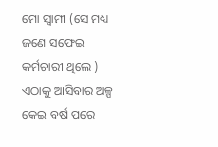ମୋ ସ୍ୱାମୀ (ସେ ମଧ୍ୟ ଜଣେ ସଫେଇ କର୍ମଚାରୀ ଥିଲେ ) ଏଠାକୁ ଆସିବାର ଅଳ୍ପ କେଇ ବର୍ଷ ପରେ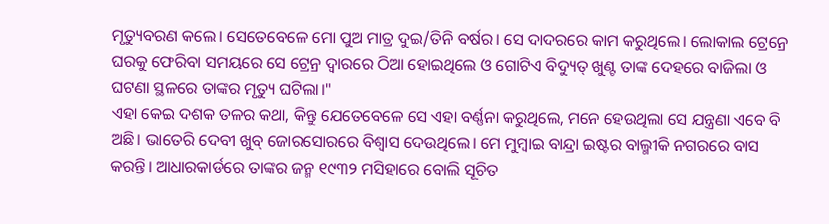ମୃତ୍ୟୁବରଣ କଲେ। ସେତେବେଳେ ମୋ ପୁଅ ମାତ୍ର ଦୁଇ/ତିନି ବର୍ଷର। ସେ ଦାଦରରେ କାମ କରୁଥିଲେ। ଲୋକାଲ ଟ୍ରେନ୍ରେ ଘରକୁ ଫେରିବା ସମୟରେ ସେ ଟ୍ରେନ୍ର ଦ୍ୱାରରେ ଠିଆ ହୋଇଥିଲେ ଓ ଗୋଟିଏ ବିଦ୍ୟୁତ୍ ଖୁଣ୍ଟ ତାଙ୍କ ଦେହରେ ବାଜିଲା ଓ ଘଟଣା ସ୍ଥଳରେ ତାଙ୍କର ମୃତ୍ୟୁ ଘଟିଲା।"
ଏହା କେଇ ଦଶକ ତଳର କଥା, କିନ୍ତୁ ଯେତେବେଳେ ସେ ଏହା ବର୍ଣ୍ଣନା କରୁଥିଲେ, ମନେ ହେଉଥିଲା ସେ ଯନ୍ତ୍ରଣା ଏବେ ବି ଅଛି। ଭାତେରି ଦେବୀ ଖୁବ୍ ଜୋରସୋରରେ ବିଶ୍ୱାସ ଦେଉଥିଲେ। ମେ ମୁମ୍ବାଇ ବାନ୍ଦ୍ରା ଇଷ୍ଟର ବାଲ୍ମୀକି ନଗରରେ ବାସ କରନ୍ତି। ଆଧାରକାର୍ଡରେ ତାଙ୍କର ଜନ୍ମ ୧୯୩୨ ମସିହାରେ ବୋଲି ସୂଚିତ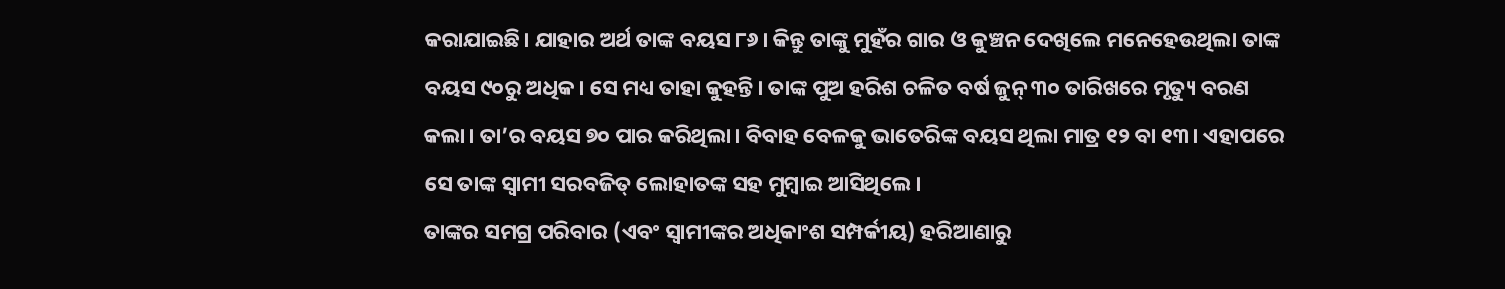କରାଯାଇଛି। ଯାହାର ଅର୍ଥ ତାଙ୍କ ବୟସ ୮୬। କିନ୍ତୁ ତାଙ୍କୁ ମୁହଁର ଗାର ଓ କୁଞ୍ଚନ ଦେଖିଲେ ମନେହେଉଥିଲା ତାଙ୍କ ବୟସ ୯୦ରୁ ଅଧିକ। ସେ ମଧ୍ୟ ତାହା କୁହନ୍ତି। ତାଙ୍କ ପୁଅ ହରିଶ ଚଳିତ ବର୍ଷ ଜୁନ୍ ୩୦ ତାରିଖରେ ମୃତ୍ୟୁ ବରଣ କଲା। ତା’ର ବୟସ ୭୦ ପାର କରିଥିଲା। ବିବାହ ବେଳକୁ ଭାତେରିଙ୍କ ବୟସ ଥିଲା ମାତ୍ର ୧୨ ବା ୧୩। ଏହାପରେ ସେ ତାଙ୍କ ସ୍ୱାମୀ ସରବଜିତ୍ ଲୋହାତଙ୍କ ସହ ମୁମ୍ବାଇ ଆସିଥିଲେ।
ତାଙ୍କର ସମଗ୍ର ପରିବାର (ଏବଂ ସ୍ୱାମୀଙ୍କର ଅଧିକାଂଶ ସମ୍ପର୍କୀୟ) ହରିଆଣାରୁ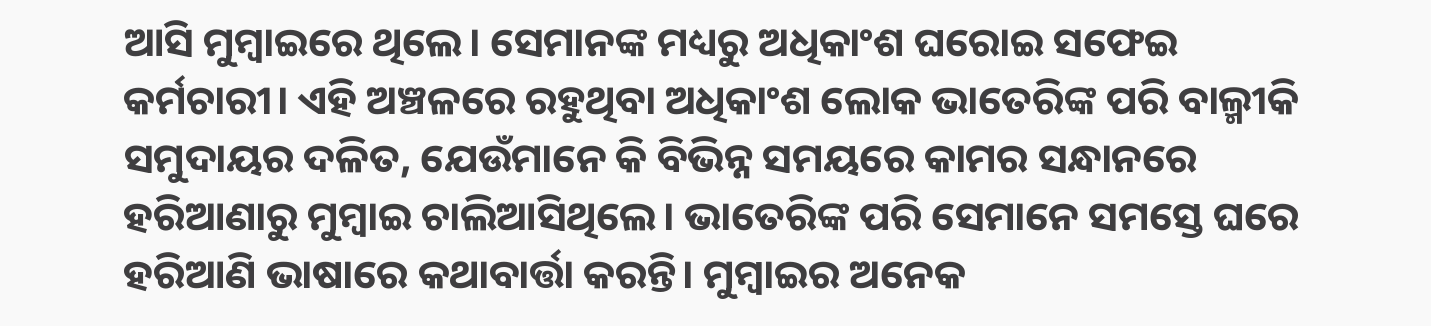ଆସି ମୁମ୍ବାଇରେ ଥିଲେ। ସେମାନଙ୍କ ମଧ୍ୟରୁ ଅଧିକାଂଶ ଘରୋଇ ସଫେଇ କର୍ମଚାରୀ। ଏହି ଅଞ୍ଚଳରେ ରହୁଥିବା ଅଧିକାଂଶ ଲୋକ ଭାତେରିଙ୍କ ପରି ବାଲ୍ମୀକି ସମୁଦାୟର ଦଳିତ, ଯେଉଁମାନେ କି ବିଭିନ୍ନ ସମୟରେ କାମର ସନ୍ଧାନରେ ହରିଆଣାରୁ ମୁମ୍ବାଇ ଚାଲିଆସିଥିଲେ। ଭାତେରିଙ୍କ ପରି ସେମାନେ ସମସ୍ତେ ଘରେ ହରିଆଣି ଭାଷାରେ କଥାବାର୍ତ୍ତା କରନ୍ତି। ମୁମ୍ବାଇର ଅନେକ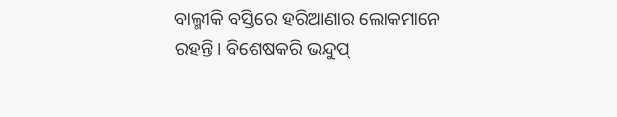ବାଲ୍ମୀକି ବସ୍ତିରେ ହରିଆଣାର ଲୋକମାନେ ରହନ୍ତି। ବିଶେଷକରି ଭନ୍ଦୁପ୍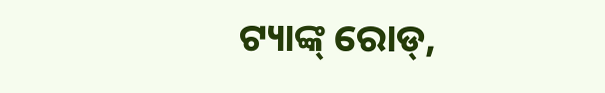ଟ୍ୟାଙ୍କ୍ ରୋଡ୍,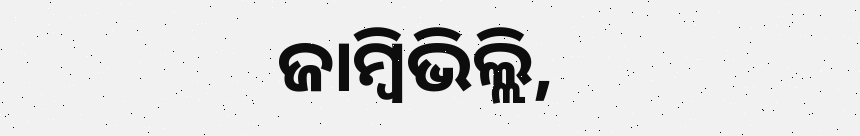ଜାମ୍ବିଭିଲ୍ଲି,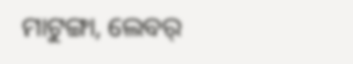ମାଟୁଙ୍ଗା, ଲେବର୍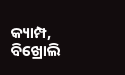କ୍ୟାମ୍ପ, ବିଖ୍ରୋଲି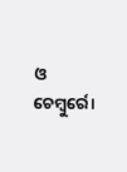ଓ ଚେମ୍ବୁର୍ରେ।